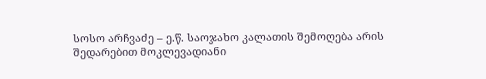სოსო არჩვაძე – ე.წ. საოჯახო კალათის შემოღება არის შედარებით მოკლევადიანი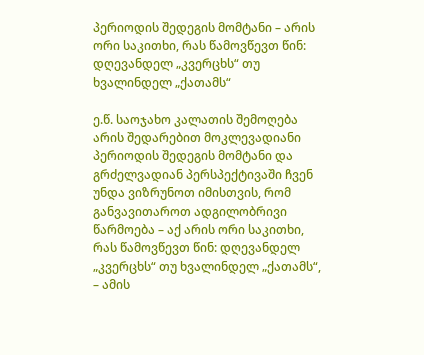პერიოდის შედეგის მომტანი – არის ორი საკითხი, რას წამოვწევთ წინ: დღევანდელ „კვერცხს“ თუ ხვალინდელ „ქათამს“

ე.წ. საოჯახო კალათის შემოღება არის შედარებით მოკლევადიანი პერიოდის შედეგის მომტანი და გრძელვადიან პერსპექტივაში ჩვენ უნდა ვიზრუნოთ იმისთვის, რომ განვავითაროთ ადგილობრივი წარმოება – აქ არის ორი საკითხი, რას წამოვწევთ წინ: დღევანდელ „კვერცხს“ თუ ხვალინდელ „ქათამს“, – ამის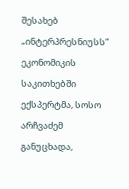შესახებ „ინტერპრესნიუსს“ ეკონომიკის საკითხებში ექსპერტმა, სოსო არჩვაძემ განუცხადა,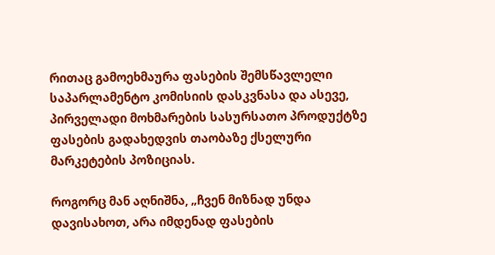რითაც გამოეხმაურა ფასების შემსწავლელი საპარლამენტო კომისიის დასკვნასა და ასევე, პირველადი მოხმარების სასურსათო პროდუქტზე ფასების გადახედვის თაობაზე ქსელური მარკეტების პოზიციას.

როგორც მან აღნიშნა, „ჩვენ მიზნად უნდა დავისახოთ, არა იმდენად ფასების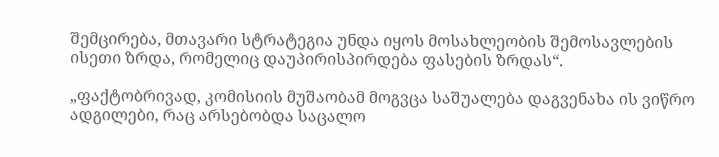შემცირება, მთავარი სტრატეგია უნდა იყოს მოსახლეობის შემოსავლების ისეთი ზრდა, რომელიც დაუპირისპირდება ფასების ზრდას“.

„ფაქტობრივად, კომისიის მუშაობამ მოგვცა საშუალება დაგვენახა ის ვიწრო ადგილები, რაც არსებობდა საცალო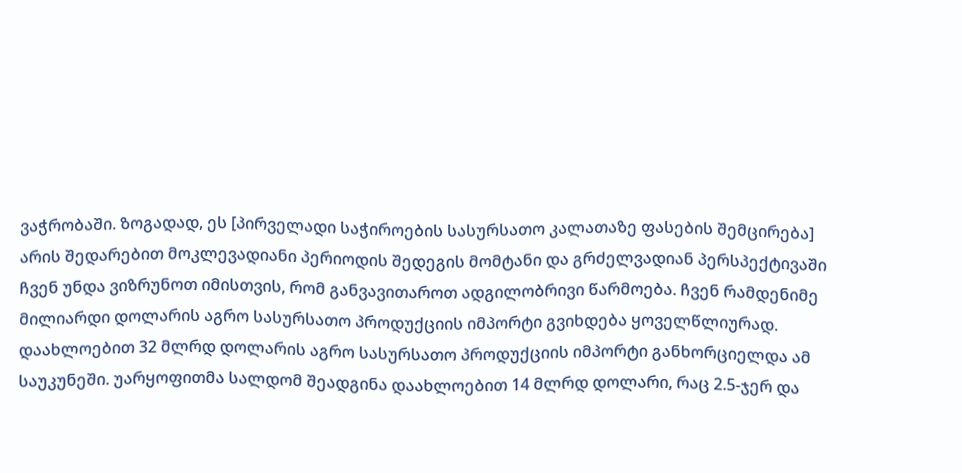ვაჭრობაში. ზოგადად, ეს [პირველადი საჭიროების სასურსათო კალათაზე ფასების შემცირება] არის შედარებით მოკლევადიანი პერიოდის შედეგის მომტანი და გრძელვადიან პერსპექტივაში ჩვენ უნდა ვიზრუნოთ იმისთვის, რომ განვავითაროთ ადგილობრივი წარმოება. ჩვენ რამდენიმე მილიარდი დოლარის აგრო სასურსათო პროდუქციის იმპორტი გვიხდება ყოველწლიურად. დაახლოებით 32 მლრდ დოლარის აგრო სასურსათო პროდუქციის იმპორტი განხორციელდა ამ საუკუნეში. უარყოფითმა სალდომ შეადგინა დაახლოებით 14 მლრდ დოლარი, რაც 2.5-ჯერ და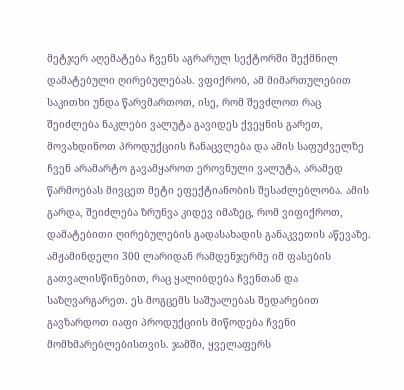მეტჯერ აღემატება ჩვენს აგრარულ სექტორში შექმნილ დამატებული ღირებულებას. ვფიქრობ, ამ მიმართულებით საკითხი უნდა წარვმართოთ, ისე, რომ შევძლოთ რაც შეიძლება ნაკლები ვალუტა გავიდეს ქვეყნის გარეთ, მოვახდინოთ პროდუქციის ჩანაცვლება და ამის საფუძველზე ჩვენ არამარტო გავამყაროთ ეროვნული ვალუტა, არამედ წარმოებას მივცეთ მეტი ეფექტიანობის შესაძლებლობა. ამის გარდა, შეიძლება ზრუნვა კიდევ იმაზეც, რომ ვიფიქროთ, დამატებითი ღირებულების გადასახადის განაკვეთის აწევაზე. ამჟამინდელი 300 ლარიდან რამდენჯერმე იმ ფასების გათვალისწინებით, რაც ყალიბდება ჩვენთან და საზღვარგარეთ. ეს მოგცემს საშუალებას შედარებით გავზარდოთ იაფი პროდუქციის მიწოდება ჩვენი მომხმარებლებისთვის. ჯამში, ყველაფერს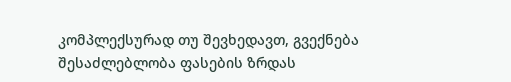კომპლექსურად თუ შევხედავთ, გვექნება შესაძლებლობა ფასების ზრდას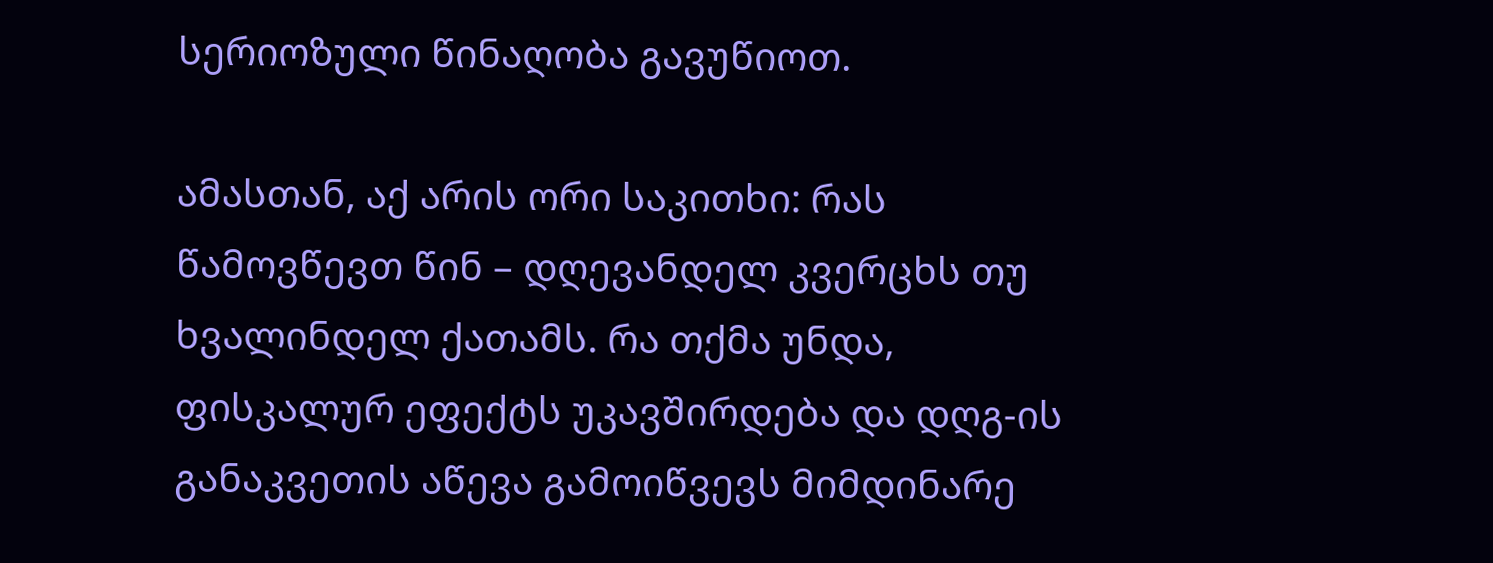სერიოზული წინაღობა გავუწიოთ.

ამასთან, აქ არის ორი საკითხი: რას წამოვწევთ წინ – დღევანდელ კვერცხს თუ ხვალინდელ ქათამს. რა თქმა უნდა, ფისკალურ ეფექტს უკავშირდება და დღგ-ის განაკვეთის აწევა გამოიწვევს მიმდინარე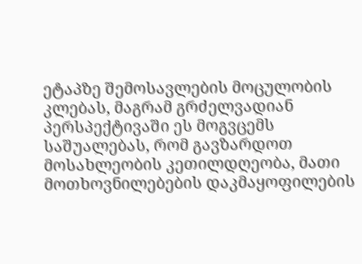ეტაპზე შემოსავლების მოცულობის კლებას, მაგრამ გრძელვადიან პერსპექტივაში ეს მოგვცემს საშუალებას, რომ გავზარდოთ მოსახლეობის კეთილდღეობა, მათი მოთხოვნილებების დაკმაყოფილების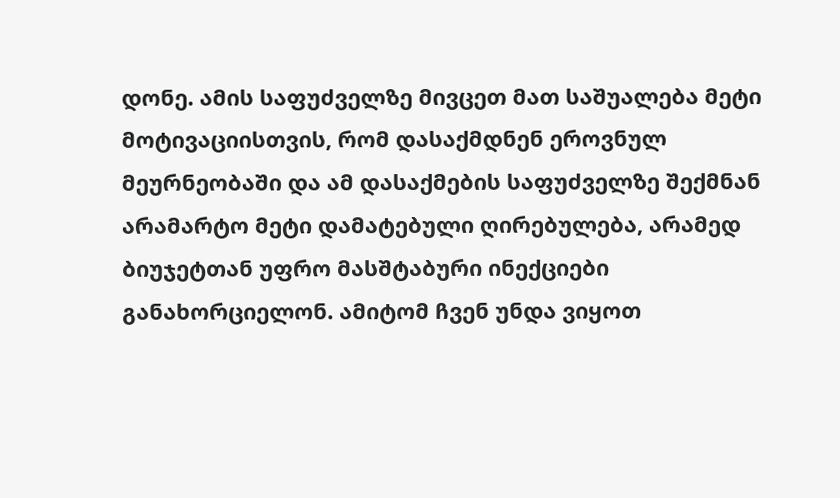დონე. ამის საფუძველზე მივცეთ მათ საშუალება მეტი მოტივაციისთვის, რომ დასაქმდნენ ეროვნულ მეურნეობაში და ამ დასაქმების საფუძველზე შექმნან არამარტო მეტი დამატებული ღირებულება, არამედ ბიუჯეტთან უფრო მასშტაბური ინექციები განახორციელონ. ამიტომ ჩვენ უნდა ვიყოთ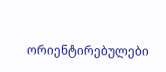ორიენტირებულები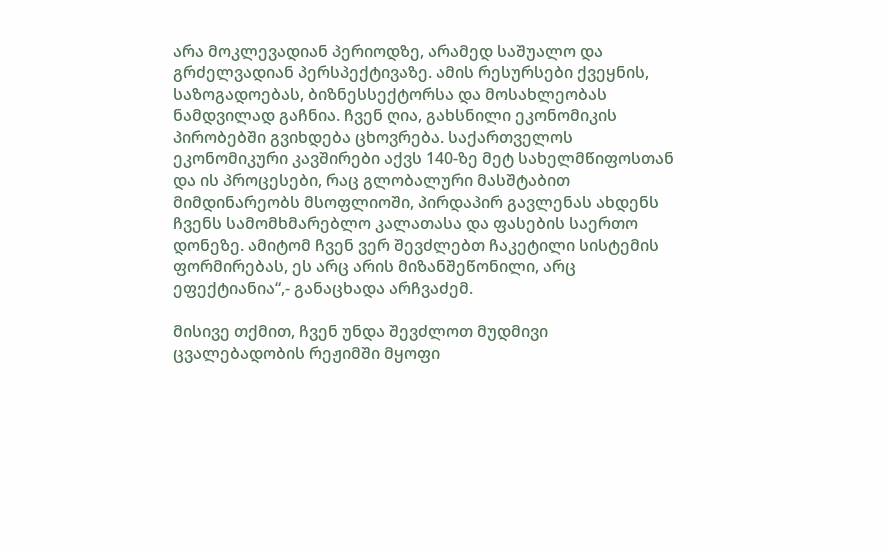არა მოკლევადიან პერიოდზე, არამედ საშუალო და გრძელვადიან პერსპექტივაზე. ამის რესურსები ქვეყნის, საზოგადოებას, ბიზნესსექტორსა და მოსახლეობას ნამდვილად გაჩნია. ჩვენ ღია, გახსნილი ეკონომიკის პირობებში გვიხდება ცხოვრება. საქართველოს ეკონომიკური კავშირები აქვს 140-ზე მეტ სახელმწიფოსთან და ის პროცესები, რაც გლობალური მასშტაბით მიმდინარეობს მსოფლიოში, პირდაპირ გავლენას ახდენს ჩვენს სამომხმარებლო კალათასა და ფასების საერთო დონეზე. ამიტომ ჩვენ ვერ შევძლებთ ჩაკეტილი სისტემის ფორმირებას, ეს არც არის მიზანშეწონილი, არც ეფექტიანია“,- განაცხადა არჩვაძემ.

მისივე თქმით, ჩვენ უნდა შევძლოთ მუდმივი ცვალებადობის რეჟიმში მყოფი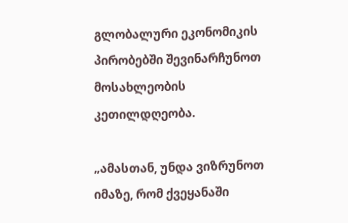გლობალური ეკონომიკის პირობებში შევინარჩუნოთ მოსახლეობის კეთილდღეობა.

„ამასთან, უნდა ვიზრუნოთ იმაზე, რომ ქვეყანაში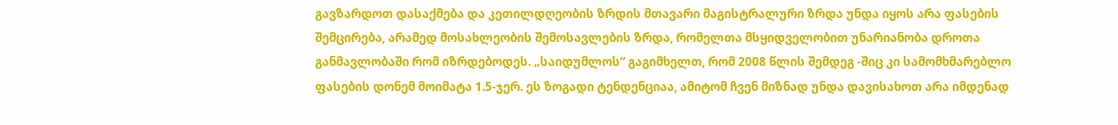გავზარდოთ დასაქმება და კეთილდღეობის ზრდის მთავარი მაგისტრალური ზრდა უნდა იყოს არა ფასების შემცირება, არამედ მოსახლეობის შემოსავლების ზრდა, რომელთა მსყიდველობით უნარიანობა დროთა განმავლობაში რომ იზრდებოდეს. „საიდუმლოს“ გაგიმხელთ, რომ 2008 წლის შემდეგ -შიც კი სამომხმარებლო ფასების დონემ მოიმატა 1.5-ჯერ. ეს ზოგადი ტენდენციაა, ამიტომ ჩვენ მიზნად უნდა დავისახოთ არა იმდენად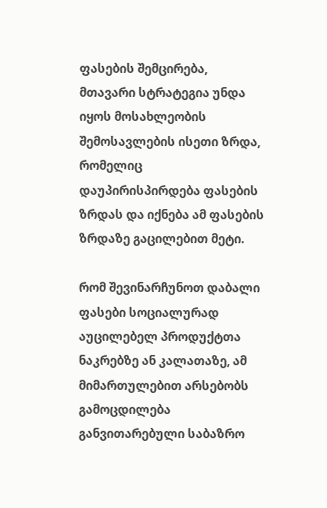ფასების შემცირება, მთავარი სტრატეგია უნდა იყოს მოსახლეობის შემოსავლების ისეთი ზრდა, რომელიც დაუპირისპირდება ფასების ზრდას და იქნება ამ ფასების ზრდაზე გაცილებით მეტი.

რომ შევინარჩუნოთ დაბალი ფასები სოციალურად აუცილებელ პროდუქტთა ნაკრებზე ან კალათაზე, ამ მიმართულებით არსებობს გამოცდილება განვითარებული საბაზრო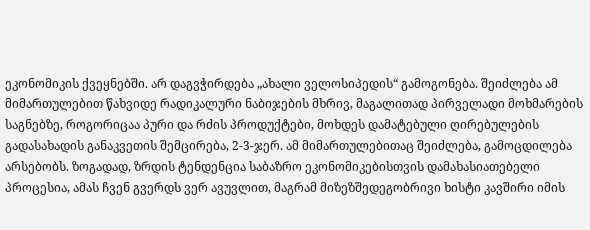ეკონომიკის ქვეყნებში. არ დაგვჭირდება „ახალი ველოსიპედის“ გამოგონება. შეიძლება ამ მიმართულებით წახვიდე რადიკალური ნაბიჯების მხრივ, მაგალითად პირველადი მოხმარების საგნებზე, როგორიცაა პური და რძის პროდუქტები, მოხდეს დამატებული ღირებულების გადასახადის განაკვეთის შემცირება, 2-3-ჯერ. ამ მიმართულებითაც შეიძლება, გამოცდილება არსებობს. ზოგადად, ზრდის ტენდენცია საბაზრო ეკონომიკებისთვის დამახასიათებელი პროცესია, ამას ჩვენ გვერდს ვერ ავუვლით, მაგრამ მიზეზშედეგობრივი ხისტი კავშირი იმის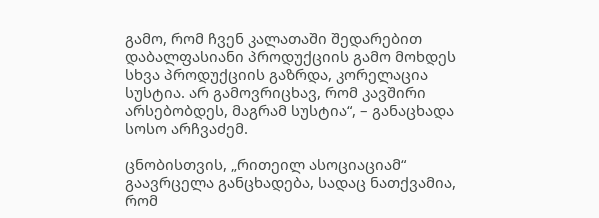გამო, რომ ჩვენ კალათაში შედარებით დაბალფასიანი პროდუქციის გამო მოხდეს სხვა პროდუქციის გაზრდა, კორელაცია სუსტია. არ გამოვრიცხავ, რომ კავშირი არსებობდეს, მაგრამ სუსტია“, – განაცხადა სოსო არჩვაძემ.

ცნობისთვის, „რითეილ ასოციაციამ“ გაავრცელა განცხადება, სადაც ნათქვამია, რომ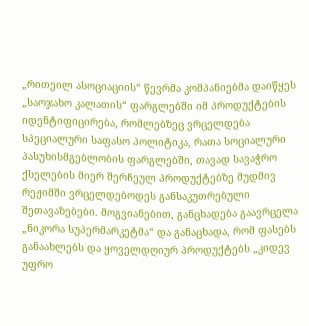„რითეილ ასოციაციის“ წევრმა კომპანიებმა დაიწყეს „საოჯახო კალათის“ ფარგლებში იმ პროდუქტების იდენტიფიცირება, რომლებზეც ვრცელდება სპეციალური საფასო პოლიტიკა, რათა სოციალური პასუხისმგებლობის ფარგლებში, თავად სავაჭრო ქსელების მიერ შერჩეულ პროდუქტებზე მუდმივ რეჟიმში ვრცელდებოდეს განსაკუთრებული შეთავაზებები. მოგვიანებით, განცხადება გაავრცელა „ნიკორა სუპერმარკეტმა“ და განაცხადა, რომ ფასებს განაახლებს და ყოველდღიურ პროდუქტებს „კიდევ უფრო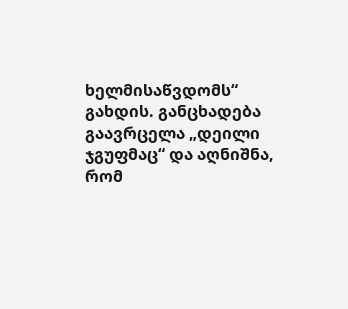ხელმისაწვდომს“ გახდის. განცხადება გაავრცელა „დეილი ჯგუფმაც“ და აღნიშნა, რომ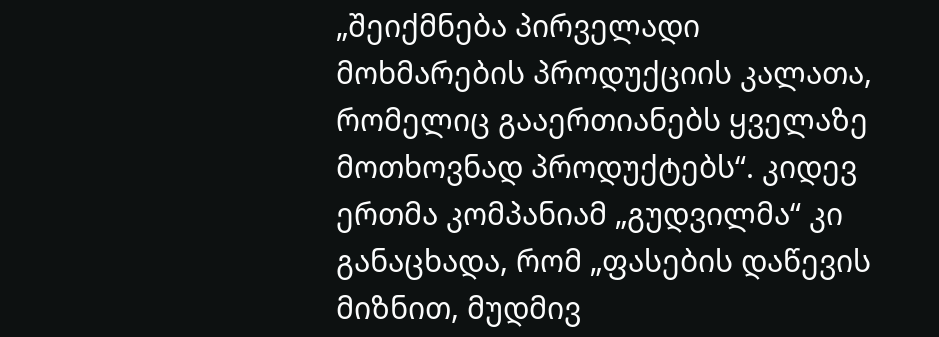„შეიქმნება პირველადი მოხმარების პროდუქციის კალათა, რომელიც გააერთიანებს ყველაზე მოთხოვნად პროდუქტებს“. კიდევ ერთმა კომპანიამ „გუდვილმა“ კი განაცხადა, რომ „ფასების დაწევის მიზნით, მუდმივ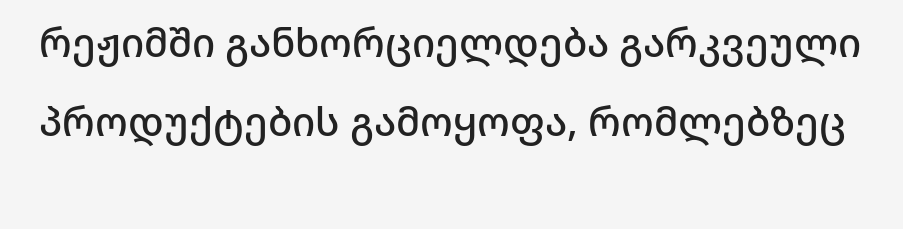რეჟიმში განხორციელდება გარკვეული პროდუქტების გამოყოფა, რომლებზეც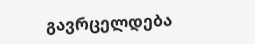გავრცელდება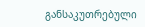განსაკუთრებული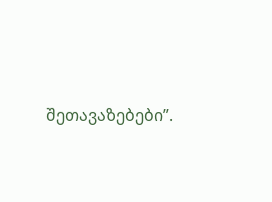შეთავაზებები”.